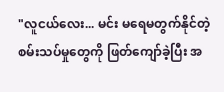"လူငယ်လေး... မင်း မရေမတွက်နိုင်တဲ့ စမ်းသပ်မှုတွေကို ဖြတ်ကျော်ခဲ့ပြီး အ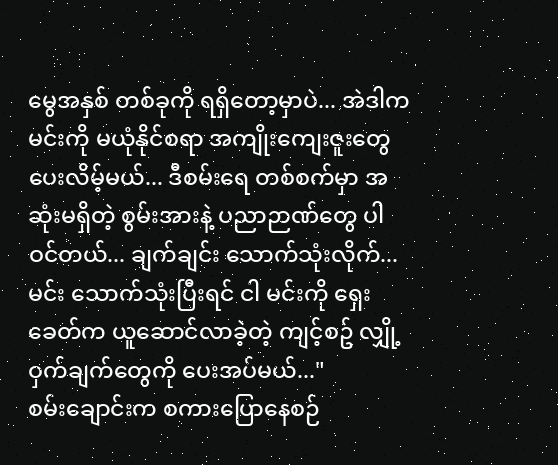မွေအနှစ် တစ်ခုကို ရရှိတော့မှာပဲ... အဲဒါက မင်းကို မယုံနိုင်စရာ အကျိုးကျေးဇူးတွေ ပေးလိမ့်မယ်... ဒီစမ်းရေ တစ်စက်မှာ အဆုံးမရှိတဲ့ စွမ်းအားနဲ့ ပညာဉာဏ်တွေ ပါဝင်တယ်... ချက်ချင်း သောက်သုံးလိုက်... မင်း သောက်သုံးပြီးရင် ငါ မင်းကို ရှေးခေတ်က ယူဆောင်လာခဲ့တဲ့ ကျင့်စဥ် လျှို့ဝှက်ချက်တွေကို ပေးအပ်မယ်..."
စမ်းချောင်းက စကားပြောနေစဉ်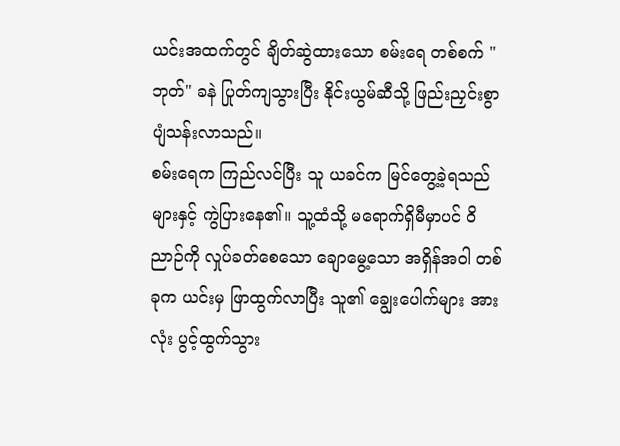ယင်းအထက်တွင် ချိတ်ဆွဲထားသော စမ်းရေ တစ်စက် "ဘုတ်" ခနဲ ပြုတ်ကျသွားပြီး နိုင်းယွမ်ဆီသို့ ဖြည်းညှင်းစွာ ပျံသန်းလာသည်။
စမ်းရေက ကြည်လင်ပြီး သူ ယခင်က မြင်တွေ့ခဲ့ရသည်များနှင့် ကွဲပြားနေ၏။ သူ့ထံသို့ မရောက်ရှိမီမှာပင် ဝိညာဉ်ကို လှုပ်ခတ်စေသော ချောမွေ့သော အရှိန်အဝါ တစ်ခုက ယင်းမှ ဖြာထွက်လာပြီး သူ၏ ချွေးပေါက်များ အားလုံး ပွင့်ထွက်သွား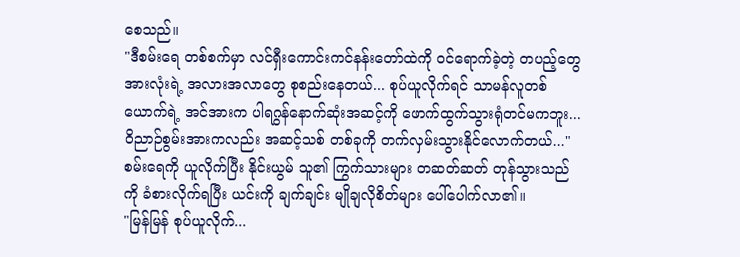စေသည်။
"ဒီစမ်းရေ တစ်စက်မှာ လင်ရှီးကောင်းကင်နန်းတော်ထဲကို ဝင်ရောက်ခဲ့တဲ့ တပည့်တွေ အားလုံးရဲ့ အလားအလာတွေ စုစည်းနေတယ်... စုပ်ယူလိုက်ရင် သာမန်လူတစ်ယောက်ရဲ့ အင်အားက ပါရဂွန်နောက်ဆုံးအဆင့်ကို ဖောက်ထွက်သွားရုံတင်မကဘူး... ဝိညာဉ်စွမ်းအားကလည်း အဆင့်သစ် တစ်ခုကို တက်လှမ်းသွားနိုင်လောက်တယ်..."
စမ်းရေကို ယူလိုက်ပြီး နိုင်းယွမ် သူ၏ ကြွက်သားများ တဆတ်ဆတ် တုန်သွားသည်ကို ခံစားလိုက်ရပြီး ယင်းကို ချက်ချင်း မျိုချလိုစိတ်များ ပေါ်ပေါက်လာ၏။
"မြန်မြန် စုပ်ယူလိုက်...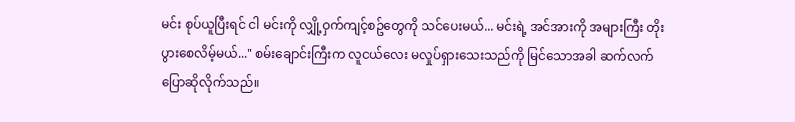မင်း စုပ်ယူပြီးရင် ငါ မင်းကို လျှို့ဝှက်ကျင့်စဥ်တွေကို သင်ပေးမယ်... မင်းရဲ့ အင်အားကို အများကြီး တိုးပွားစေလိမ့်မယ်..." စမ်းချောင်းကြီးက လူငယ်လေး မလှုပ်ရှားသေးသည်ကို မြင်သောအခါ ဆက်လက် ပြောဆိုလိုက်သည်။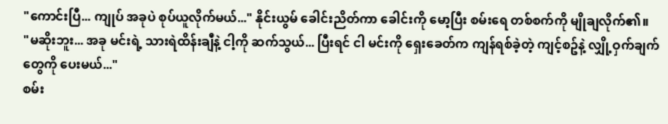"ကောင်းပြီ... ကျုပ် အခုပဲ စုပ်ယူလိုက်မယ်..." နိုင်းယွမ် ခေါင်းညိတ်ကာ ခေါင်းကို မော့ပြီး စမ်းရေ တစ်စက်ကို မျိုချလိုက်၏။
"မဆိုးဘူး... အခု မင်းရဲ့ သားရဲထိန်းချီနဲ့ ငါ့ကို ဆက်သွယ်... ပြီးရင် ငါ မင်းကို ရှေးခေတ်က ကျန်ရစ်ခဲ့တဲ့ ကျင့်စဥ်နဲ့ လျှို့ဝှက်ချက်တွေကို ပေးမယ်..."
စမ်း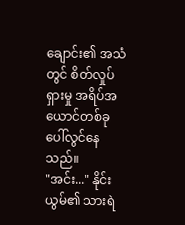ချောင်း၏ အသံတွင် စိတ်လှုပ်ရှားမှု အရိပ်အယောင်တစ်ခု ပေါ်လွင်နေသည်။
"အင်း..." နိုင်းယွမ်၏ သားရဲ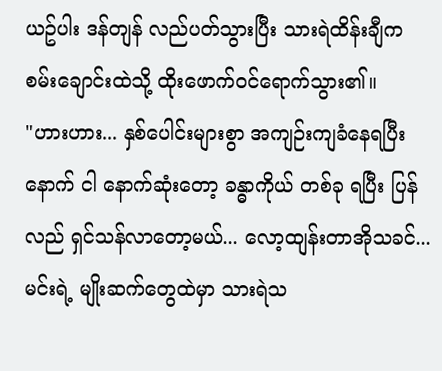ယဥ်ပါး ဒန်တျန် လည်ပတ်သွားပြီး သားရဲထိန်းချီက စမ်းချောင်းထဲသို့ ထိုးဖောက်ဝင်ရောက်သွား၏။
"ဟားဟား... နှစ်ပေါင်းများစွာ အကျဉ်းကျခံနေရပြီးနောက် ငါ နောက်ဆုံးတော့ ခန္ဓာကိုယ် တစ်ခု ရပြီး ပြန်လည် ရှင်သန်လာတော့မယ်... လော့ထျန်းတာအိုသခင်... မင်းရဲ့ မျိုးဆက်တွေထဲမှာ သားရဲသ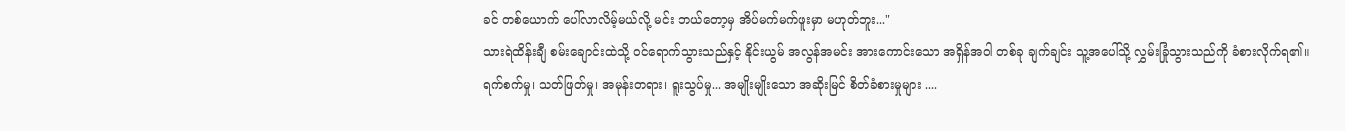ခင် တစ်ယောက် ပေါ်လာလိမ့်မယ်လို့ မင်း ဘယ်တော့မှ အိပ်မက်မက်ဖူးမှာ မဟုတ်ဘူး..."
သားရဲထိန်းချီ စမ်းချောင်းထဲသို့ ဝင်ရောက်သွားသည်နှင့် နိုင်းယွမ် အလွန်အမင်း အားကောင်းသော အရှိန်အဝါ တစ်ခု ချက်ချင်း သူ့အပေါ်သို့ လွှမ်းခြုံသွားသည်ကို ခံစားလိုက်ရ၏။
ရက်စက်မှု၊ သတ်ဖြတ်မှု၊ အမုန်းတရား၊ ရူးသွပ်မှု... အမျိုးမျိုးသော အဆိုးမြင် စိတ်ခံစားမှုများ ....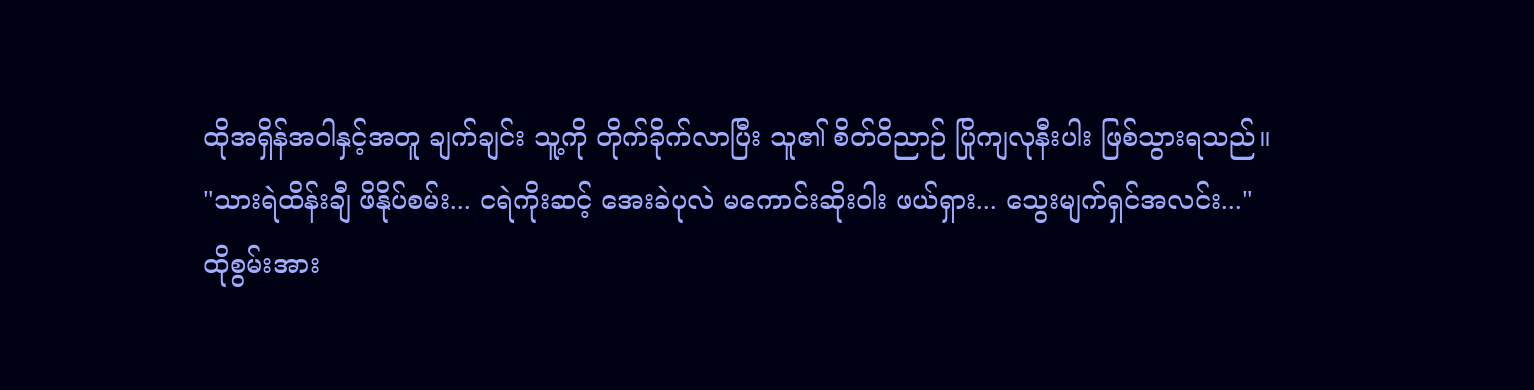ထိုအရှိန်အဝါနှင့်အတူ ချက်ချင်း သူ့ကို တိုက်ခိုက်လာပြီး သူ၏ စိတ်ဝိညာဉ် ပြိုကျလုနီးပါး ဖြစ်သွားရသည်။
"သားရဲထိန်းချီ ဖိနိုပ်စမ်း... ငရဲကိုးဆင့် အေးခဲပုလဲ မကောင်းဆိုးဝါး ဖယ်ရှား... သွေးမျက်ရှင်အလင်း..."
ထိုစွမ်းအား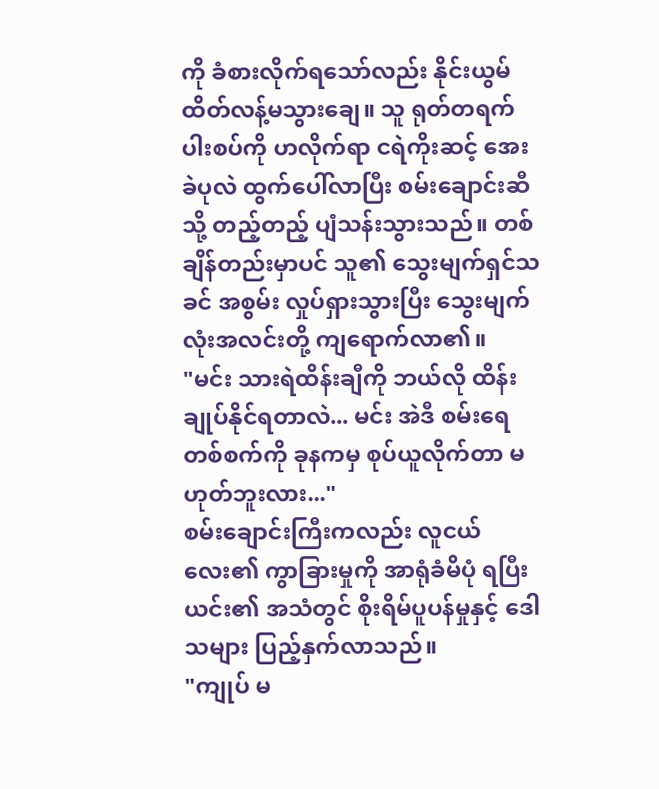ကို ခံစားလိုက်ရသော်လည်း နိုင်းယွမ် ထိတ်လန့်မသွားချေ။ သူ ရုတ်တရက် ပါးစပ်ကို ဟလိုက်ရာ ငရဲကိုးဆင့် အေးခဲပုလဲ ထွက်ပေါ်လာပြီး စမ်းချောင်းဆီသို့ တည့်တည့် ပျံသန်းသွားသည်။ တစ်ချိန်တည်းမှာပင် သူ၏ သွေးမျက်ရှင်သခင် အစွမ်း လှုပ်ရှားသွားပြီး သွေးမျက်လုံးအလင်းတို့ ကျရောက်လာ၏။
"မင်း သားရဲထိန်းချီကို ဘယ်လို ထိန်းချုပ်နိုင်ရတာလဲ... မင်း အဲဒီ စမ်းရေ တစ်စက်ကို ခုနကမှ စုပ်ယူလိုက်တာ မဟုတ်ဘူးလား..."
စမ်းချောင်းကြီးကလည်း လူငယ်လေး၏ ကွာခြားမှုကို အာရုံခံမိပုံ ရပြီး ယင်း၏ အသံတွင် စိုးရိမ်ပူပန်မှုနှင့် ဒေါသများ ပြည့်နှက်လာသည်။
"ကျုပ် မ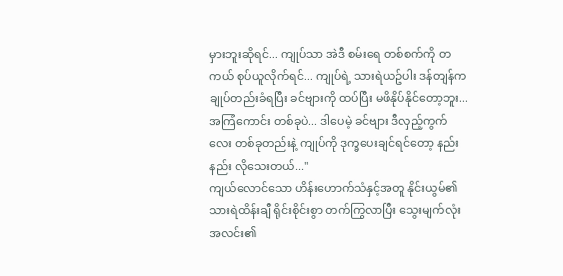မှားဘူးဆိုရင်... ကျုပ်သာ အဲဒီ စမ်းရေ တစ်စက်ကို တကယ် စုပ်ယူလိုက်ရင်... ကျုပ်ရဲ့ သားရဲယဥ်ပါး ဒန်တျန်က ချုပ်တည်းခံရပြီး ခင်ဗျားကို ထပ်ပြီး မဖိနိုပ်နိုင်တော့ဘူး... အကြံကောင်း တစ်ခုပဲ... ဒါပေမဲ့ ခင်ဗျား ဒီလှည့်ကွက်လေး တစ်ခုတည်းနဲ့ ကျုပ်ကို ဒုက္ခပေးချင်ရင်တော့ နည်းနည်း လိုသေးတယ်..."
ကျယ်လောင်သော ဟိန်းဟောက်သံနှင့်အတူ နိုင်းယွမ်၏ သားရဲထိန်းချီ ရိုင်းစိုင်းစွာ တက်ကြွလာပြီး သွေးမျက်လုံးအလင်း၏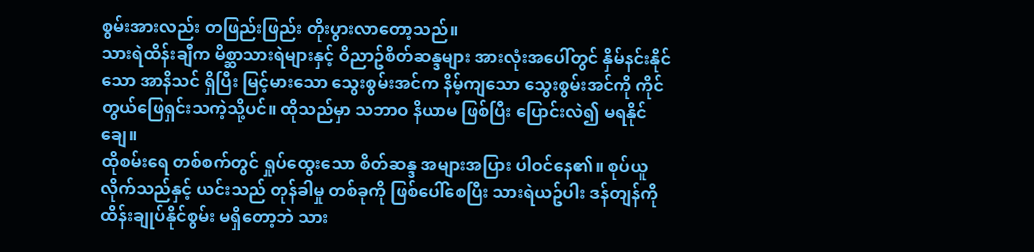စွမ်းအားလည်း တဖြည်းဖြည်း တိုးပွားလာတော့သည်။
သားရဲထိန်းချီက မိစ္ဆာသားရဲများနှင့် ဝိညာဥ်စိတ်ဆန္ဒများ အားလုံးအပေါ်တွင် နှိမ်နင်းနိုင်သော အာနိသင် ရှိပြီး မြင့်မားသော သွေးစွမ်းအင်က နိမ့်ကျသော သွေးစွမ်းအင်ကို ကိုင်တွယ်ဖြေရှင်းသကဲ့သို့ပင်။ ထိုသည်မှာ သဘာဝ နိယာမ ဖြစ်ပြီး ပြောင်းလဲ၍ မရနိုင်ချေ။
ထိုစမ်းရေ တစ်စက်တွင် ရှုပ်ထွေးသော စိတ်ဆန္ဒ အများအပြား ပါဝင်နေ၏။ စုပ်ယူလိုက်သည်နှင့် ယင်းသည် တုန်ခါမှု တစ်ခုကို ဖြစ်ပေါ်စေပြီး သားရဲယဥ်ပါး ဒန်တျန်ကို ထိန်းချုပ်နိုင်စွမ်း မရှိတော့ဘဲ သား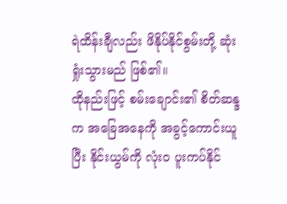ရဲထိန်းချီလည်း ဖိနိုပ်နိုင်စွမ်းတို့ ဆုံးရှုံးသွားမည် ဖြစ်၏။
ထိုနည်းဖြင့် စမ်းချောင်း၏ စိတ်ဆန္ဒက အခြေအနေကို အခွင့်ကောင်းယူပြီး နိုင်းယွမ်ကို လုံးဝ ပူးကပ်နိုင်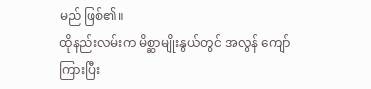မည် ဖြစ်၏။
ထိုနည်းလမ်းက မိစ္ဆာမျိုးနွယ်တွင် အလွန် ကျော်ကြားပြီး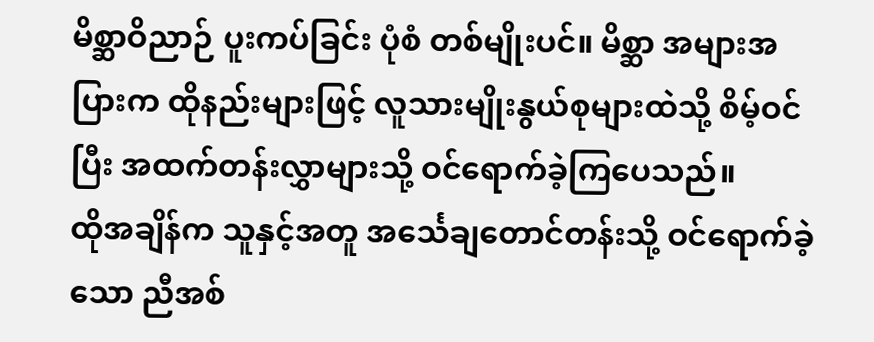မိစ္ဆာဝိညာဉ် ပူးကပ်ခြင်း ပုံစံ တစ်မျိုးပင်။ မိစ္ဆာ အများအပြားက ထိုနည်းများဖြင့် လူသားမျိုးနွယ်စုများထဲသို့ စိမ့်ဝင်ပြီး အထက်တန်းလွှာများသို့ ဝင်ရောက်ခဲ့ကြပေသည်။
ထိုအချိန်က သူနှင့်အတူ အင်္သေချတောင်တန်းသို့ ဝင်ရောက်ခဲ့သော ညီအစ်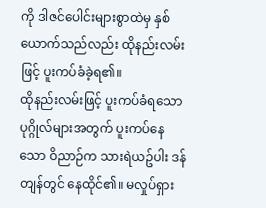ကို ဒါဇင်ပေါင်းများစွာထဲမှ နှစ်ယောက်သည်လည်း ထိုနည်းလမ်းဖြင့် ပူးကပ်ခံခဲ့ရ၏။
ထိုနည်းလမ်းဖြင့် ပူးကပ်ခံရသော ပုဂ္ဂိုလ်များအတွက် ပူးကပ်နေသော ဝိညာဉ်က သားရဲယဥ်ပါး ဒန်တျန်တွင် နေထိုင်၏။ မလှုပ်ရှား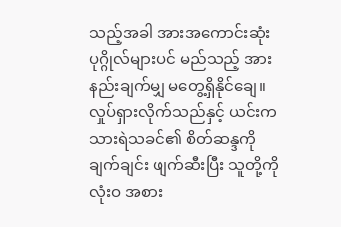သည့်အခါ အားအကောင်းဆုံး ပုဂ္ဂိုလ်များပင် မည်သည့် အားနည်းချက်မျှ မတွေ့ရှိနိုင်ချေ။ လှုပ်ရှားလိုက်သည်နှင့် ယင်းက သားရဲသခင်၏ စိတ်ဆန္ဒကို ချက်ချင်း ဖျက်ဆီးပြီး သူတို့ကို လုံးဝ အစား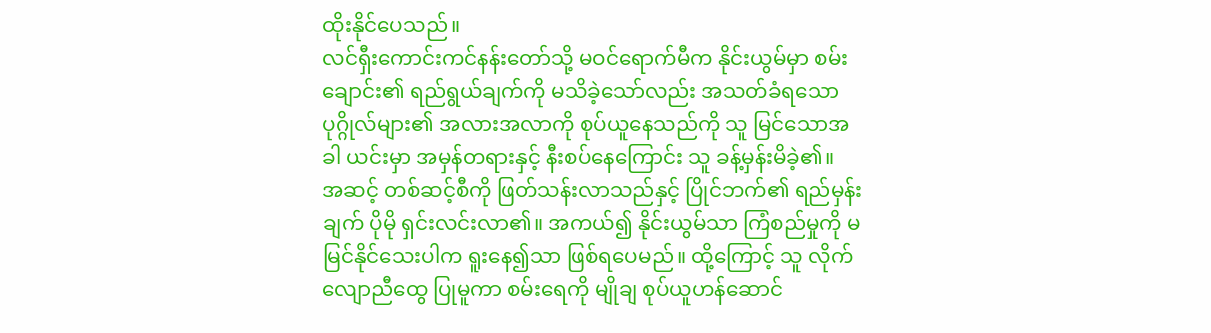ထိုးနိုင်ပေသည်။
လင်ရှီးကောင်းကင်နန်းတော်သို့ မဝင်ရောက်မီက နိုင်းယွမ်မှာ စမ်းချောင်း၏ ရည်ရွယ်ချက်ကို မသိခဲ့သော်လည်း အသတ်ခံရသော ပုဂ္ဂိုလ်များ၏ အလားအလာကို စုပ်ယူနေသည်ကို သူ မြင်သောအခါ ယင်းမှာ အမှန်တရားနှင့် နီးစပ်နေကြောင်း သူ ခန့်မှန်းမိခဲ့၏။
အဆင့် တစ်ဆင့်စီကို ဖြတ်သန်းလာသည်နှင့် ပြိုင်ဘက်၏ ရည်မှန်းချက် ပိုမို ရှင်းလင်းလာ၏။ အကယ်၍ နိုင်းယွမ်သာ ကြံစည်မှုကို မမြင်နိုင်သေးပါက ရူးနေ၍သာ ဖြစ်ရပေမည်။ ထို့ကြောင့် သူ လိုက်လျောညီထွေ ပြုမူကာ စမ်းရေကို မျိုချ စုပ်ယူဟန်ဆောင်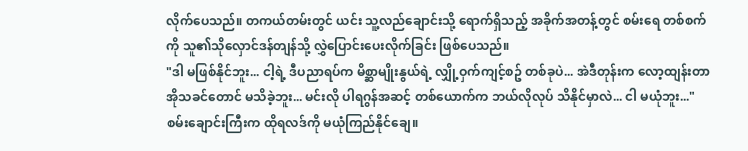လိုက်ပေသည်။ တကယ်တမ်းတွင် ယင်း သူ့လည်ချောင်းသို့ ရောက်ရှိသည့် အခိုက်အတန့်တွင် စမ်းရေ တစ်စက်ကို သူ၏သိုလှောင်ဒန်တျန်သို့ လွှဲပြောင်းပေးလိုက်ခြင်း ဖြစ်ပေသည်။
"ဒါ မဖြစ်နိုင်ဘူး... ငါ့ရဲ့ ဒီပညာရပ်က မိစ္ဆာမျိုးနွယ်ရဲ့ လျှို့ဝှက်ကျင့်စဥ် တစ်ခုပဲ... အဲဒီတုန်းက လော့ထျန်းတာအိုသခင်တောင် မသိခဲ့ဘူး... မင်းလို ပါရဂွန်အဆင့် တစ်ယောက်က ဘယ်လိုလုပ် သိနိုင်မှာလဲ... ငါ မယုံဘူး..."
စမ်းချောင်းကြီးက ထိုရလဒ်ကို မယုံကြည်နိုင်ချေ။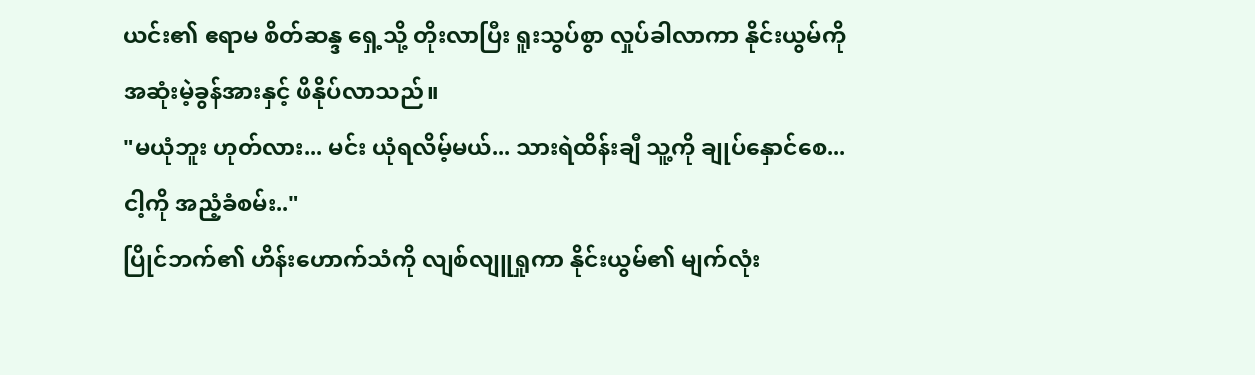ယင်း၏ ဧရာမ စိတ်ဆန္ဒ ရှေ့သို့ တိုးလာပြီး ရူးသွပ်စွာ လှုပ်ခါလာကာ နိုင်းယွမ်ကို အဆုံးမဲ့ခွန်အားနှင့် ဖိနိုပ်လာသည်။
"မယုံဘူး ဟုတ်လား... မင်း ယုံရလိမ့်မယ်... သားရဲထိန်းချီ သူ့ကို ချုပ်နှောင်စေ... ငါ့ကို အညံ့ခံစမ်း.."
ပြိုင်ဘက်၏ ဟိန်းဟောက်သံကို လျစ်လျူရှုကာ နိုင်းယွမ်၏ မျက်လုံး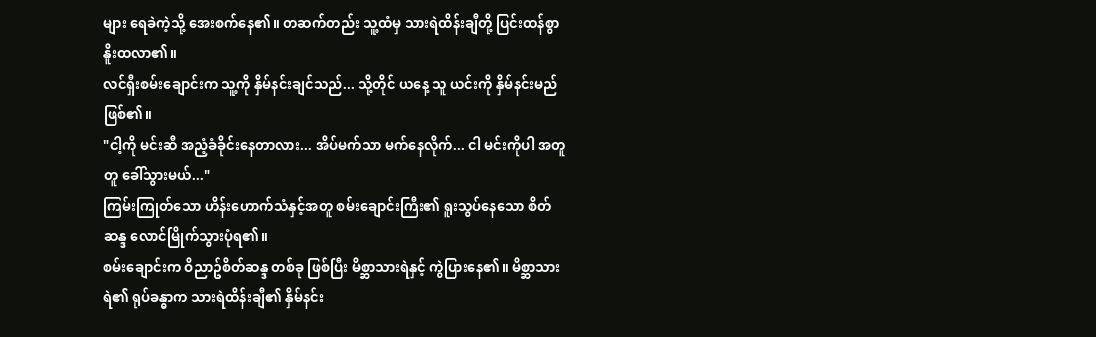များ ရေခဲကဲ့သို့ အေးစက်နေ၏။ တဆက်တည်း သူ့ထံမှ သားရဲထိန်းချီတို့ ပြင်းထန်စွာ နိူးထလာ၏။
လင်ရှီးစမ်းချောင်းက သူ့ကို နှိမ်နင်းချင်သည်... သို့တိုင် ယနေ့ သူ ယင်းကို နှိမ်နင်းမည် ဖြစ်၏။
"ငါ့ကို မင်းဆီ အညံ့ခံခိုင်းနေတာလား... အိပ်မက်သာ မက်နေလိုက်... ငါ မင်းကိုပါ အတူတူ ခေါ်သွားမယ်..."
ကြမ်းကြုတ်သော ဟိန်းဟောက်သံနှင့်အတူ စမ်းချောင်းကြီး၏ ရူးသွပ်နေသော စိတ်ဆန္ဒ လောင်မြိုက်သွားပုံရ၏။
စမ်းချောင်းက ဝိညာဥ်စိတ်ဆန္ဒ တစ်ခု ဖြစ်ပြီး မိစ္ဆာသားရဲနှင့် ကွဲပြားနေ၏။ မိစ္ဆာသားရဲ၏ ရုပ်ခန္ဓာက သားရဲထိန်းချီ၏ နှိမ်နင်း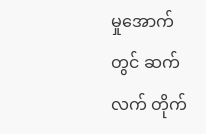မှုအောက်တွင် ဆက်လက် တိုက်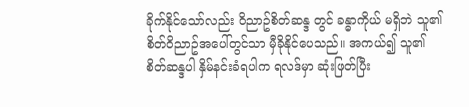ခိုက်နိုင်သော်လည်း ဝိညာဥ်စိတ်ဆန္ဒ တွင် ခန္ဓာကိုယ် မရှိဘဲ သူ၏ စိတ်ဝိညာဥ်အပေါ်တွင်သာ မှီခိုနိုင်ပေသည်။ အကယ်၍ သူ၏ စိတ်ဆန္ဒပါ နှိမ်နင်းခံရပါက ရလဒ်မှာ ဆုံးဖြတ်ပြီး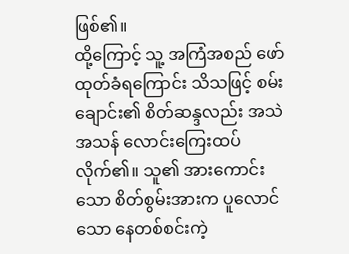ဖြစ်၏။
ထို့ကြောင့် သူ့ အကြံအစည် ဖော်ထုတ်ခံရကြောင်း သိသဖြင့် စမ်းချောင်း၏ စိတ်ဆန္ဒလည်း အသဲအသန် လောင်းကြေးထပ်လိုက်၏။ သူ၏ အားကောင်းသော စိတ်စွမ်းအားက ပူလောင်သော နေတစ်စင်းကဲ့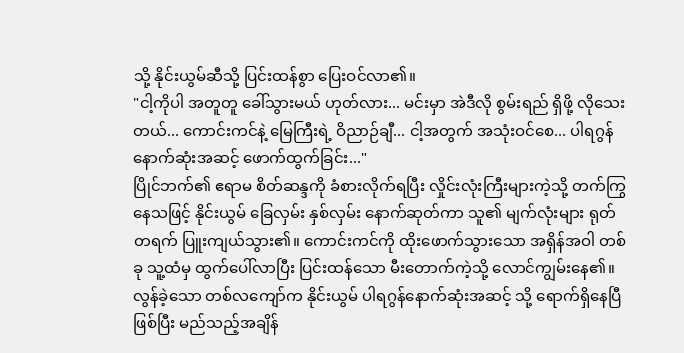သို့ နိုင်းယွမ်ဆီသို့ ပြင်းထန်စွာ ပြေးဝင်လာ၏။
"ငါ့ကိုပါ အတူတူ ခေါ်သွားမယ် ဟုတ်လား... မင်းမှာ အဲဒီလို စွမ်းရည် ရှိဖို့ လိုသေးတယ်... ကောင်းကင်နဲ့ မြေကြီးရဲ့ ဝိညာဉ်ချီ... ငါ့အတွက် အသုံးဝင်စေ... ပါရဂွန်နောက်ဆုံးအဆင့် ဖောက်ထွက်ခြင်း..."
ပြိုင်ဘက်၏ ဧရာမ စိတ်ဆန္ဒကို ခံစားလိုက်ရပြီး လှိုင်းလုံးကြီးများကဲ့သို့ တက်ကြွနေသဖြင့် နိုင်းယွမ် ခြေလှမ်း နှစ်လှမ်း နောက်ဆုတ်ကာ သူ၏ မျက်လုံးများ ရုတ်တရက် ပြူးကျယ်သွား၏။ ကောင်းကင်ကို ထိုးဖောက်သွားသော အရှိန်အဝါ တစ်ခု သူ့ထံမှ ထွက်ပေါ်လာပြီး ပြင်းထန်သော မီးတောက်ကဲ့သို့ လောင်ကျွမ်းနေ၏။
လွန်ခဲ့သော တစ်လကျော်က နိုင်းယွမ် ပါရဂွန်နောက်ဆုံးအဆင့် သို့ ရောက်ရှိနေပြီ ဖြစ်ပြီး မည်သည့်အချိန်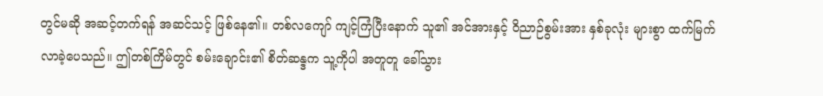တွင်မဆို အဆင့်တက်ရန် အဆင်သင့် ဖြစ်နေ၏။ တစ်လကျော် ကျင့်ကြံပြီးနောက် သူ၏ အင်အားနှင့် ဝိညာဉ်စွမ်းအား နှစ်ခုလုံး များစွာ ထက်မြက်လာခဲ့ပေသည်။ ဤတစ်ကြိမ်တွင် စမ်းချောင်း၏ စိတ်ဆန္ဒက သူ့ကိုပါ အတူတူ ခေါ်သွား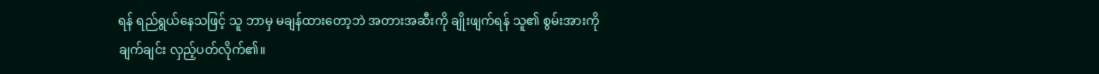ရန် ရည်ရွယ်နေသဖြင့် သူ ဘာမှ မချန်ထားတော့ဘဲ အတားအဆီးကို ချိုးဖျက်ရန် သူ၏ စွမ်းအားကို ချက်ချင်း လှည့်ပတ်လိုက်၏။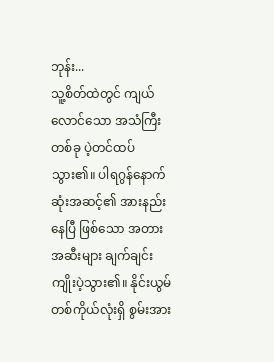ဘုန်း...
သူ့စိတ်ထဲတွင် ကျယ်လောင်သော အသံကြီး တစ်ခု ပဲ့တင်ထပ်သွား၏။ ပါရဂွန်နောက်ဆုံးအဆင့်၏ အားနည်းနေပြီ ဖြစ်သော အတားအဆီးများ ချက်ချင်း ကျိုးပဲ့သွား၏။ နိုင်းယွမ် တစ်ကိုယ်လုံးရှိ စွမ်းအား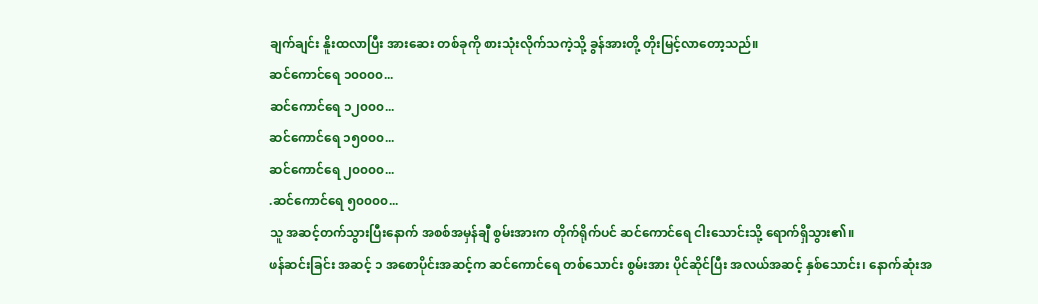ချက်ချင်း နိူးထလာပြီး အားဆေး တစ်ခုကို စားသုံးလိုက်သကဲ့သို့ ခွန်အားတို့ တိုးမြင့်လာတော့သည်။
ဆင်ကောင်ရေ ၁၀၀၀၀...
ဆင်ကောင်ရေ ၁၂၀၀၀...
ဆင်ကောင်ရေ ၁၅၀၀၀...
ဆင်ကောင်ရေ ၂၀၀၀၀...
.ဆင်ကောင်ရေ ၅၀၀၀၀...
သူ အဆင့်တက်သွားပြီးနောက် အစစ်အမှန်ချီ စွမ်းအားက တိုက်ရိုက်ပင် ဆင်ကောင်ရေ ငါးသောင်းသို့ ရောက်ရှိသွား၏။
ဖန်ဆင်းခြင်း အဆင့် ၁ အစောပိုင်းအဆင့်က ဆင်ကောင်ရေ တစ်သောင်း စွမ်းအား ပိုင်ဆိုင်ပြီး အလယ်အဆင့် နှစ်သောင်း၊ နောက်ဆုံးအ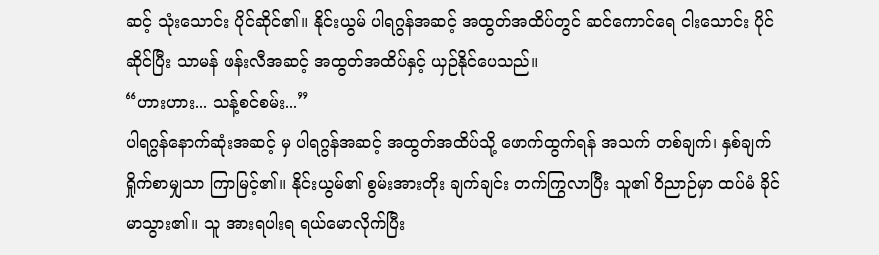ဆင့် သုံးသောင်း ပိုင်ဆိုင်၏။ နိုင်းယွမ် ပါရဂွန်အဆင့် အထွတ်အထိပ်တွင် ဆင်ကောင်ရေ ငါးသောင်း ပိုင်ဆိုင်ပြီး သာမန် ဖန်းလီအဆင့် အထွတ်အထိပ်နှင့် ယှဉ်နိုင်ပေသည်။
“ဟားဟား... သန့်စင်စမ်း...”
ပါရဂွန်နောက်ဆုံးအဆင့် မှ ပါရဂွန်အဆင့် အထွတ်အထိပ်သို့ ဖောက်ထွက်ရန် အသက် တစ်ချက်၊ နှစ်ချက် ရှိုက်စာမျှသာ ကြာမြင့်၏။ နိုင်းယွမ်၏ စွမ်းအားတိုး ချက်ချင်း တက်ကြွလာပြီး သူ၏ ဝိညာဉ်မှာ ထပ်မံ ခိုင်မာသွား၏။ သူ အားရပါးရ ရယ်မောလိုက်ပြီး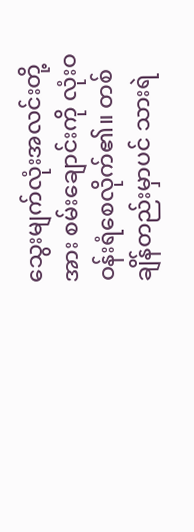သွေးမျက်လုံးအလင်းတို့အား စမ်းချောင်းကို လုံးဝ ဝန်းရံစေလိုက်၏။ တစ်ချိန်တည်းမှာပင် သားရဲ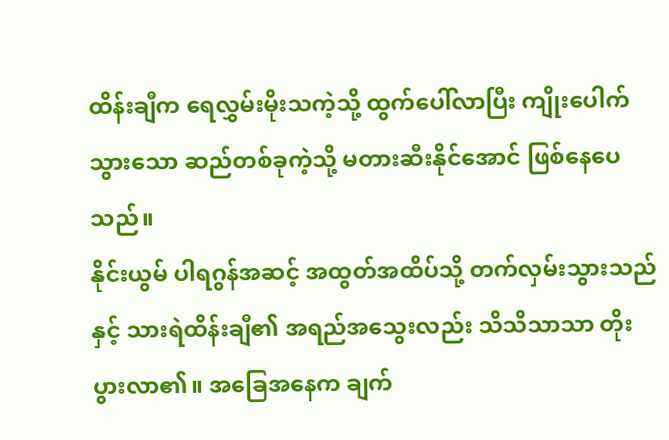ထိန်းချီက ရေလွှမ်းမိုးသကဲ့သို့ ထွက်ပေါ်လာပြီး ကျိုးပေါက်သွားသော ဆည်တစ်ခုကဲ့သို့ မတားဆီးနိုင်အောင် ဖြစ်နေပေသည်။
နိုင်းယွမ် ပါရဂွန်အဆင့် အထွတ်အထိပ်သို့ တက်လှမ်းသွားသည်နှင့် သားရဲထိန်းချီ၏ အရည်အသွေးလည်း သိသိသာသာ တိုးပွားလာ၏။ အခြေအနေက ချက်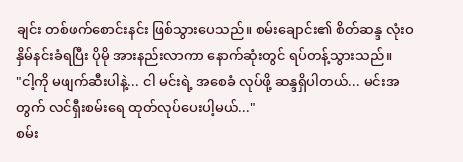ချင်း တစ်ဖက်စောင်းနင်း ဖြစ်သွားပေသည်။ စမ်းချောင်း၏ စိတ်ဆန္ဒ လုံးဝ နှိမ်နင်းခံရပြီး ပိုမို အားနည်းလာကာ နောက်ဆုံးတွင် ရပ်တန့်သွားသည်။
"ငါ့ကို မဖျက်ဆီးပါနဲ့... ငါ မင်းရဲ့ အစေခံ လုပ်ဖို့ ဆန္ဒရှိပါတယ်... မင်းအတွက် လင်ရှီးစမ်းရေ ထုတ်လုပ်ပေးပါ့မယ်..."
စမ်း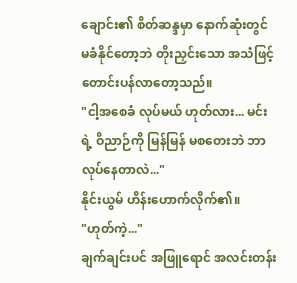ချောင်း၏ စိတ်ဆန္ဒမှာ နောက်ဆုံးတွင် မခံနိုင်တော့ဘဲ တိုးညှင်းသော အသံဖြင့် တောင်းပန်လာတော့သည်။
"ငါ့အစေခံ လုပ်မယ် ဟုတ်လား... မင်းရဲ့ ဝိညာဉ်ကို မြန်မြန် မစတေးဘဲ ဘာလုပ်နေတာလဲ..."
နိုင်းယွမ် ဟိန်းဟောက်လိုက်၏။
"ဟုတ်ကဲ့..."
ချက်ချင်းပင် အဖြူရောင် အလင်းတန်း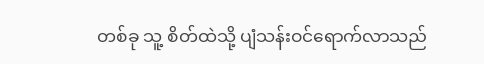တစ်ခု သူ့ စိတ်ထဲသို့ ပျံသန်းဝင်ရောက်လာသည်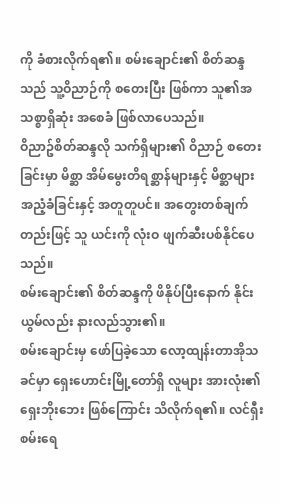ကို ခံစားလိုက်ရ၏။ စမ်းချောင်း၏ စိတ်ဆန္ဒသည် သူ့ဝိညာဉ်ကို စတေးပြီး ဖြစ်ကာ သူ၏အသစ္စာရှိဆုံး အစေခံ ဖြစ်လာပေသည်။
ဝိညာဥ်စိတ်ဆန္ဒလို သက်ရှိများ၏ ဝိညာဉ် စတေးခြင်းမှာ မိစ္ဆာ အိမ်မွေးတိရစ္ဆာန်များနှင့် မိစ္ဆာများ အညံ့ခံခြင်းနှင့် အတူတူပင်။ အတွေးတစ်ချက်တည်းဖြင့် သူ ယင်းကို လုံးဝ ဖျက်ဆီးပစ်နိုင်ပေသည်။
စမ်းချောင်း၏ စိတ်ဆန္ဒကို ဖိနိုပ်ပြီးနောက် နိုင်းယွမ်လည်း နားလည်သွား၏။
စမ်းချောင်းမှ ဖော်ပြခဲ့သော လော့ထျန်းတာအိုသခင်မှာ ရှေးဟောင်းမြို့တော်ရှိ လူများ အားလုံး၏ ရှေးဘိုးဘေး ဖြစ်ကြောင်း သိလိုက်ရ၏။ လင်ရှီးစမ်းရေ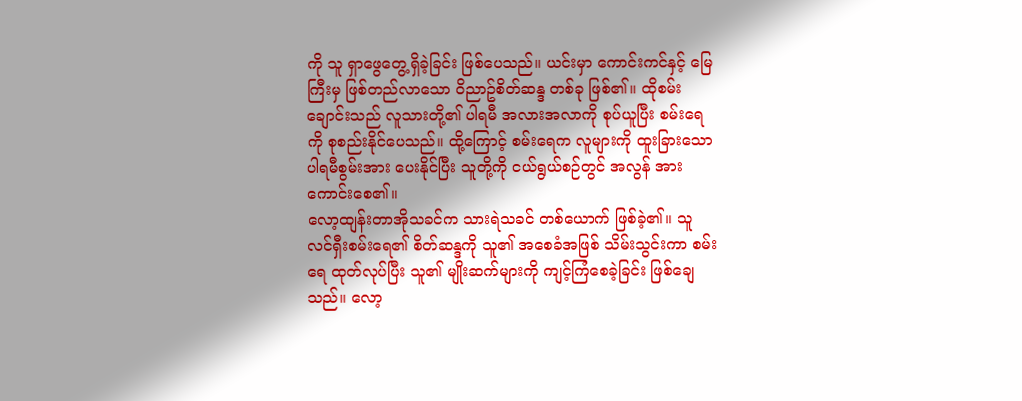ကို သူ ရှာဖွေတွေ့ရှိခဲ့ခြင်း ဖြစ်ပေသည်။ ယင်းမှာ ကောင်းကင်နှင့် မြေကြီးမှ ဖြစ်တည်လာသော ဝိညာဥ်စိတ်ဆန္ဒ တစ်ခု ဖြစ်၏။ ထိုစမ်းချောင်းသည် လူသားတို့၏ ပါရမီ အလားအလာကို စုပ်ယူပြီး စမ်းရေကို စုစည်းနိုင်ပေသည်။ ထို့ကြောင့် စမ်းရေက လူများကို ထူးခြားသော ပါရမီစွမ်းအား ပေးနိုင်ပြီး သူတို့ကို ငယ်ရွယ်စဉ်တွင် အလွန် အားကောင်းစေ၏။
လော့ထျန်းတာအိုသခင်က သားရဲသခင် တစ်ယောက် ဖြစ်ခဲ့၏။ သူ လင်ရှီးစမ်းရေ၏ စိတ်ဆန္ဒကို သူ၏ အစေခံအဖြစ် သိမ်းသွင်းကာ စမ်းရေ ထုတ်လုပ်ပြီး သူ၏ မျိုးဆက်များကို ကျင့်ကြံစေခဲ့ခြင်း ဖြစ်ချေသည်။ လော့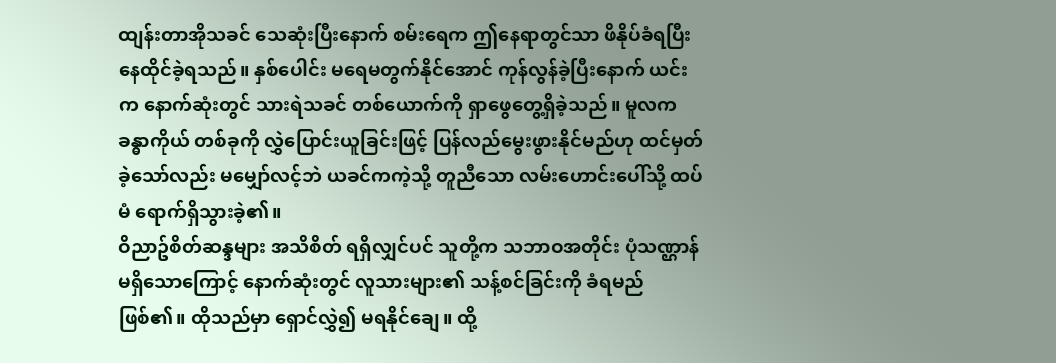ထျန်းတာအိုသခင် သေဆုံးပြီးနောက် စမ်းရေက ဤနေရာတွင်သာ ဖိနိုပ်ခံရပြီး နေထိုင်ခဲ့ရသည်။ နှစ်ပေါင်း မရေမတွက်နိုင်အောင် ကုန်လွန်ခဲ့ပြီးနောက် ယင်းက နောက်ဆုံးတွင် သားရဲသခင် တစ်ယောက်ကို ရှာဖွေတွေ့ရှိခဲ့သည်။ မူလက ခန္ဓာကိုယ် တစ်ခုကို လွှဲပြောင်းယူခြင်းဖြင့် ပြန်လည်မွေးဖွားနိုင်မည်ဟု ထင်မှတ်ခဲ့သော်လည်း မမျှော်လင့်ဘဲ ယခင်ကကဲ့သို့ တူညီသော လမ်းဟောင်းပေါ်သို့ ထပ်မံ ရောက်ရှိသွားခဲ့၏။
ဝိညာဥ်စိတ်ဆန္ဒများ အသိစိတ် ရရှိလျှင်ပင် သူတို့က သဘာဝအတိုင်း ပုံသဏ္ဌာန် မရှိသောကြောင့် နောက်ဆုံးတွင် လူသားများ၏ သန့်စင်ခြင်းကို ခံရမည် ဖြစ်၏။ ထိုသည်မှာ ရှောင်လွှဲ၍ မရနိုင်ချေ။ ထို့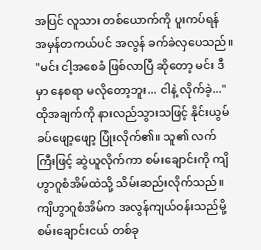အပြင် လူသား တစ်ယောက်ကို ပူးကပ်ရန် အမှန်တကယ်ပင် အလွန် ခက်ခဲလှပေသည်။
"မင်း ငါ့အစေခံ ဖြစ်လာပြီ ဆိုတော့ မင်း ဒီမှာ နေစရာ မလိုတော့ဘူး... ငါနဲ့ လိုက်ခဲ့..."
ထိုအချက်ကို နားလည်သွားသဖြင့် နိုင်းယွမ် ခပ်ဖျော့ဖျော့ ပြုံးလိုက်၏။ သူ၏ လက်ကြီးဖြင့် ဆွဲယူလိုက်ကာ စမ်းချောင်းကို ကျိဟွာဂူစံအိမ်ထဲသို့ သိမ်းဆည်းလိုက်သည်။
ကျိဟွာဂူစံအိမ်က အလွန်ကျယ်ဝန်းသည်မို့ စမ်းချောင်းငယ် တစ်ခု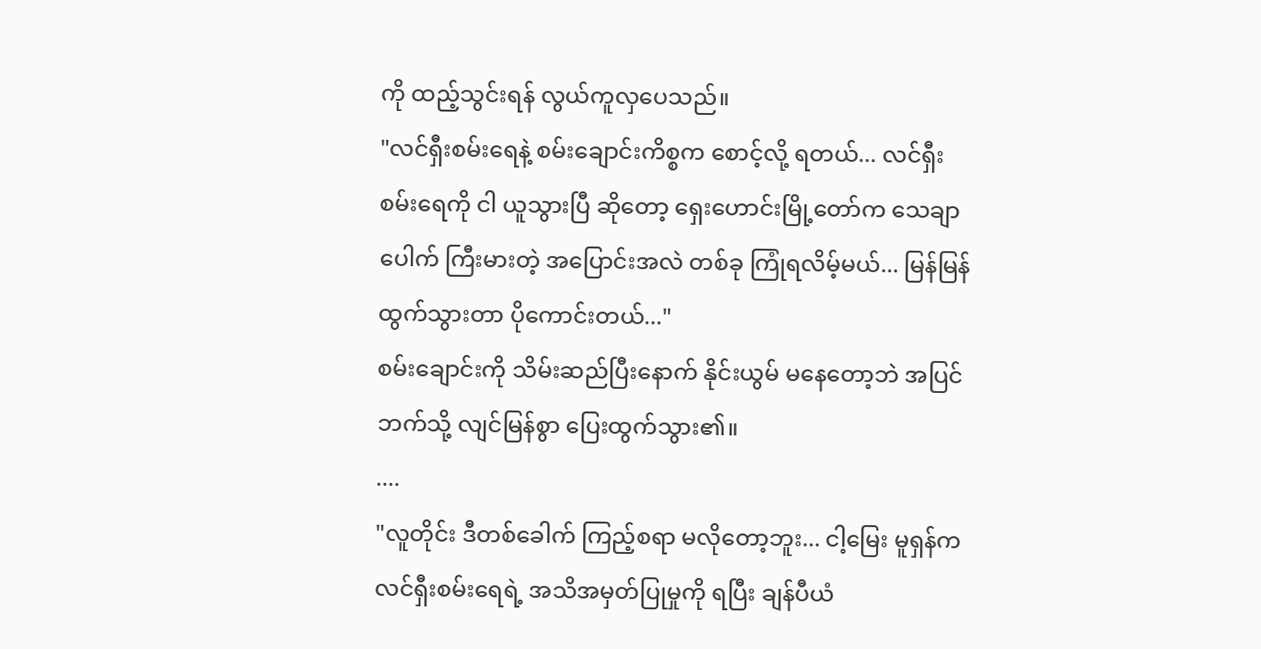ကို ထည့်သွင်းရန် လွယ်ကူလှပေသည်။
"လင်ရှီးစမ်းရေနဲ့ စမ်းချောင်းကိစ္စက စောင့်လို့ ရတယ်... လင်ရှီးစမ်းရေကို ငါ ယူသွားပြီ ဆိုတော့ ရှေးဟောင်းမြို့တော်က သေချာပေါက် ကြီးမားတဲ့ အပြောင်းအလဲ တစ်ခု ကြုံရလိမ့်မယ်... မြန်မြန် ထွက်သွားတာ ပိုကောင်းတယ်..."
စမ်းချောင်းကို သိမ်းဆည်ပြီးနောက် နိုင်းယွမ် မနေတော့ဘဲ အပြင်ဘက်သို့ လျင်မြန်စွာ ပြေးထွက်သွား၏။
....
"လူတိုင်း ဒီတစ်ခေါက် ကြည့်စရာ မလိုတော့ဘူး... ငါ့မြေး မူရှန်က လင်ရှီးစမ်းရေရဲ့ အသိအမှတ်ပြုမှုကို ရပြီး ချန်ပီယံ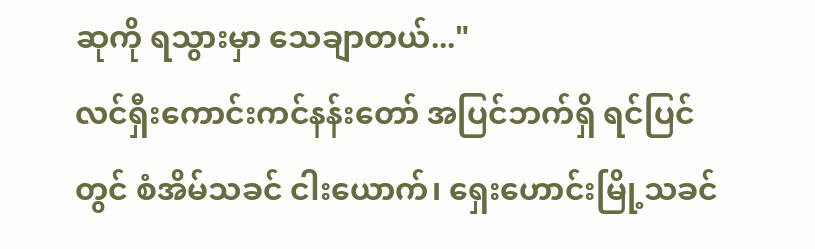ဆုကို ရသွားမှာ သေချာတယ်..."
လင်ရှီးကောင်းကင်နန်းတော် အပြင်ဘက်ရှိ ရင်ပြင်တွင် စံအိမ်သခင် ငါးယောက်၊ ရှေးဟောင်းမြို့သခင်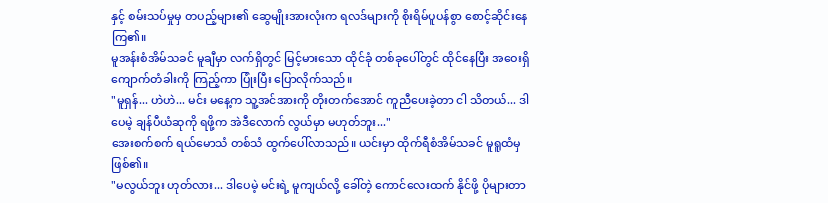နှင့် စမ်းသပ်မှုမှ တပည့်များ၏ ဆွေမျိုးအားလုံးက ရလဒ်များကို စိုးရိမ်ပူပန်စွာ စောင့်ဆိုင်းနေကြ၏။
မူအန်းစံအိမ်သခင် မူချီမှာ လက်ရှိတွင် မြင့်မားသော ထိုင်ခုံ တစ်ခုပေါ်တွင် ထိုင်နေပြီး အဝေးရှိ ကျောက်တံခါးကို ကြည့်ကာ ပြုံးပြီး ပြောလိုက်သည်။
"မူရှန်... ဟဲဟဲ... မင်း မနေ့က သူ့အင်အားကို တိုးတက်အောင် ကူညီပေးခဲ့တာ ငါ သိတယ်... ဒါပေမဲ့ ချန်ပီယံဆုကို ရဖို့က အဲဒီလောက် လွယ်မှာ မဟုတ်ဘူး..."
အေးစက်စက် ရယ်မောသံ တစ်သံ ထွက်ပေါ်လာသည်။ ယင်းမှာ ထိုက်ရီစံအိမ်သခင် မူရူထံမှ ဖြစ်၏။
"မလွယ်ဘူး ဟုတ်လား... ဒါပေမဲ့ မင်းရဲ့ မူကျယ်လို့ ခေါ်တဲ့ ကောင်လေးထက် နိုင်ဖို့ ပိုများတာ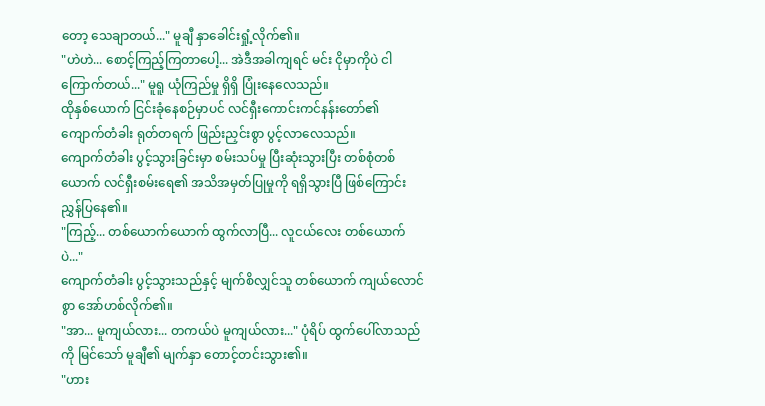တော့ သေချာတယ်..." မူချီ နှာခေါင်းရှုံ့လိုက်၏။
"ဟဲဟဲ... စောင့်ကြည့်ကြတာပေါ့... အဲဒီအခါကျရင် မင်း ငိုမှာကိုပဲ ငါ ကြောက်တယ်..." မူရူ ယုံကြည်မှု ရှိရှိ ပြုံးနေလေသည်။
ထိုနှစ်ယောက် ငြင်းခုံနေစဉ်မှာပင် လင်ရှီးကောင်းကင်နန်းတော်၏ ကျောက်တံခါး ရုတ်တရက် ဖြည်းညှင်းစွာ ပွင့်လာလေသည်။
ကျောက်တံခါး ပွင့်သွားခြင်းမှာ စမ်းသပ်မှု ပြီးဆုံးသွားပြီး တစ်စုံတစ်ယောက် လင်ရှီးစမ်းရေ၏ အသိအမှတ်ပြုမှုကို ရရှိသွားပြီ ဖြစ်ကြောင်း ညွှန်ပြနေ၏။
"ကြည့်... တစ်ယောက်ယောက် ထွက်လာပြီ... လူငယ်လေး တစ်ယောက်ပဲ..."
ကျောက်တံခါး ပွင့်သွားသည်နှင့် မျက်စိလျှင်သူ တစ်ယောက် ကျယ်လောင်စွာ အော်ဟစ်လိုက်၏။
"အာ... မူကျယ်လား... တကယ်ပဲ မူကျယ်လား..." ပုံရိပ် ထွက်ပေါ်လာသည်ကို မြင်သော် မူချီ၏ မျက်နှာ တောင့်တင်းသွား၏။
"ဟား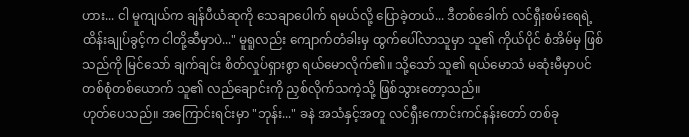ဟား... ငါ မူကျယ်က ချန်ပီယံဆုကို သေချာပေါက် ရမယ်လို့ ပြောခဲ့တယ်... ဒီတစ်ခေါက် လင်ရှီးစမ်းရေရဲ့ ထိန်းချုပ်ခွင့်က ငါတို့ဆီမှာပဲ..." မူရူလည်း ကျောက်တံခါးမှ ထွက်ပေါ်လာသူမှာ သူ၏ ကိုယ်ပိုင် စံအိမ်မှ ဖြစ်သည်ကို မြင်သော် ချက်ချင်း စိတ်လှုပ်ရှားစွာ ရယ်မောလိုက်၏။ သို့သော် သူ၏ ရယ်မောသံ မဆုံးမီမှာပင် တစ်စုံတစ်ယောက် သူ၏ လည်ချောင်းကို ညှစ်လိုက်သကဲ့သို့ ဖြစ်သွားတော့သည်။
ဟုတ်ပေသည်။ အကြောင်းရင်းမှာ "ဘုန်း..." ခနဲ အသံနှင့်အတူ လင်ရှီးကောင်းကင်နန်းတော် တစ်ခု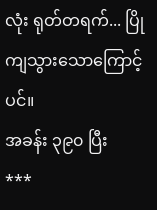လုံး ရုတ်တရက်... ပြိုကျသွားသောကြောင့်ပင်။
အခန်း ၃၉၀ ပြီး
***